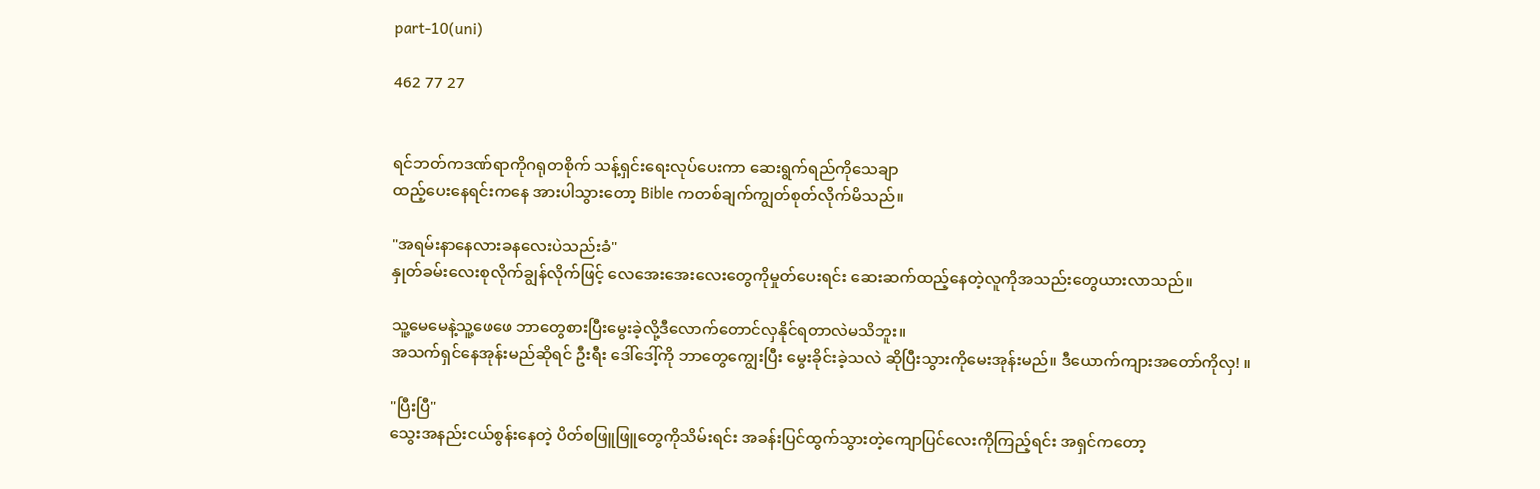part-10(uni)

462 77 27


ရင်ဘတ်ကဒဏ်ရာကိုဂရုတစိုက် သန့်ရှင်းရေးလုပ်ပေးကာ ဆေးရွက်ရည်ကိုသေချာ
ထည့်ပေးနေရင်းကနေ အားပါသွားတော့ Bible ကတစ်ချက်ကျွတ်စုတ်လိုက်မိသည်။

"အရမ်းနာနေလားခနလေးပဲသည်းခံ"
နှုတ်ခမ်းလေးစုလိုက်ချွန်လိုက်ဖြင့် လေအေးအေးလေးတွေကိုမှုတ်ပေးရင်း ဆေးဆက်ထည့်နေတဲ့လူကိုအသည်းတွေယားလာသည်။

သူ့မေမေနဲ့သူ့ဖေဖေ ဘာတွေစားပြီးမွေးခဲ့လို့ဒီလောက်တောင်လှနိုင်ရတာလဲမသိဘူး။
အသက်ရှင်နေအုန်းမည်ဆိုရင် ဦးရီး ဒေါ်ဒေါ့်ကို ဘာတွေကျွေးပြီး မွေးခိုင်းခဲ့သလဲ ဆိုပြီးသွားကိုမေးအုန်းမည်။ ဒီယောက်ကျားအတော်ကိုလှ! ။

"ပြီးပြီ"
သွေးအနည်းငယ်စွန်းနေတဲ့ ပိတ်စဖြူဖြူတွေကိုသိမ်းရင်း အခန်းပြင်ထွက်သွားတဲ့ကျောပြင်လေးကိုကြည့်ရင်း အရှင်ကတော့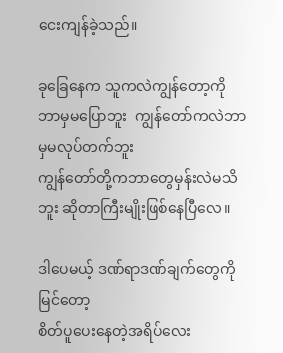ငေးကျန်ခဲ့သည်။

ခုခြေနေက သူကလဲကျွန်တော့ကိုဘာမှမပြောဘူး  ကျွန်တော်ကလဲဘာမှမလုပ်တက်ဘူး
ကျွန်တော်တို့ကဘာတွေမှန်းလဲမသိဘူး ဆိုတာကြီးမျိုးဖြစ်နေပြီလေ။

ဒါပေမယ့် ဒဏ်ရာဒဏ်ချက်တွေကိုမြင်တော့
စိတ်ပူပေးနေတဲ့အရိပ်လေး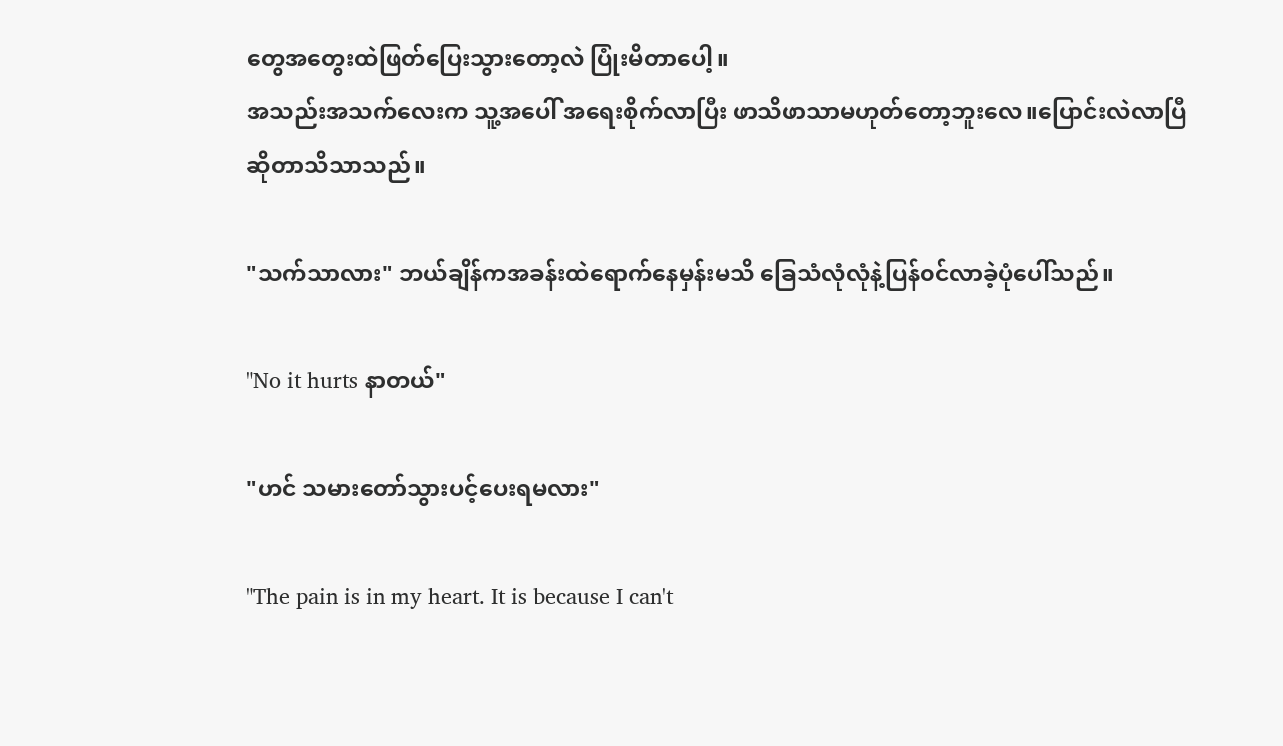တွေအတွေးထဲဖြတ်ပြေးသွားတော့လဲ ပြုံးမိတာပေါ့။
အသည်းအသက်လေးက သူ့အပေါ် အရေးစိုက်လာပြီး ဖာသိဖာသာမဟုတ်တော့ဘူးလေ။ပြောင်းလဲလာပြီဆိုတာသိသာသည်။

"သက်သာလား" ဘယ်ချိန်ကအခန်းထဲရောက်နေမှန်းမသိ ခြေသံလုံလုံနဲ့ပြန်၀င်လာခဲ့ပုံပေါ်သည်။

"No it hurts နာတယ်"

"ဟင် သမားတော်သွားပင့်ပေးရမလား"

"The pain is in my heart. It is because I can't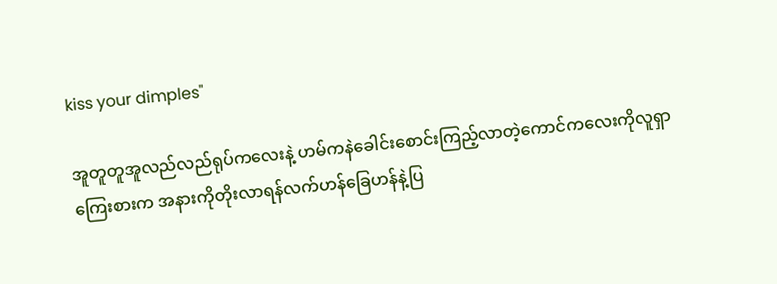kiss your dimples"

အူတူတူအူလည်လည်ရုပ်ကလေးနဲ့ ဟမ်ကနဲခေါင်းစောင်းကြည့်လာတဲ့ကောင်ကလေးကိုလူရှာကြေးစားက အနားကိုတိုးလာရန်လက်ဟန်ခြေဟန်နဲ့ပြ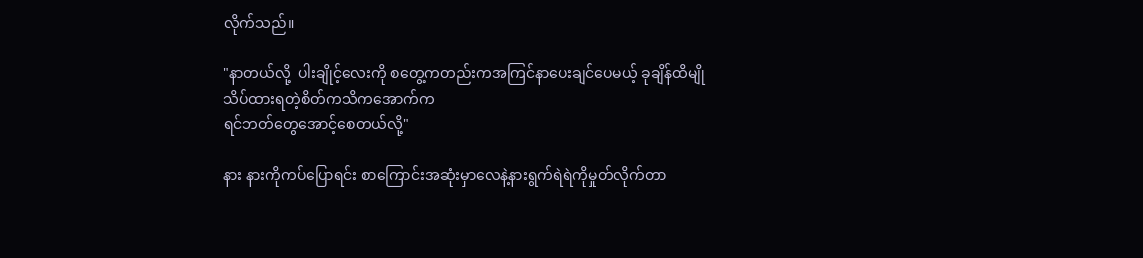လိုက်သည်။

"နာတယ်လို့  ပါးချိုင့်လေးကို စတွေ့ကတည်းကအကြင်နာပေးချင်ပေမယ့် ခုချိန်ထိမျိုသိပ်ထားရတဲ့စိတ်ကသိကအောက်က
ရင်ဘတ်တွေအောင့်စေတယ်လို့"

နား နားကိုကပ်ပြောရင်း စာကြောင်းအဆုံးမှာလေနဲ့နားရွက်ရဲရဲကိုမှုတ်လိုက်တာ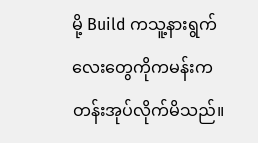မို့ Build ကသူ့နားရွက်လေးတွေကိုကမန်းကတန်းအုပ်လိုက်မိသည်။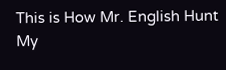This is How Mr. English Hunt My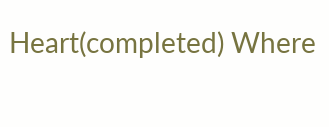Heart(completed) Where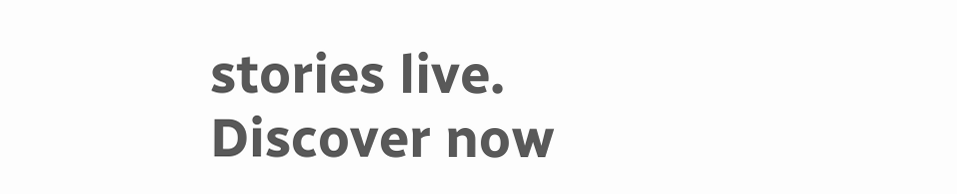stories live. Discover now